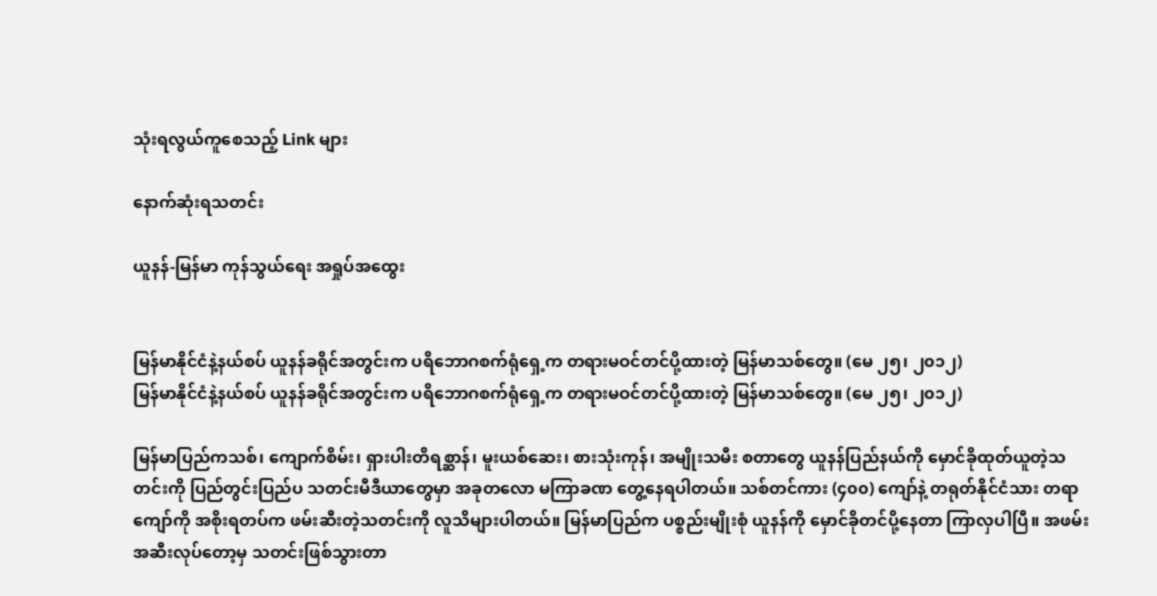သုံးရလွယ်ကူစေသည့် Link များ

နောက်ဆုံးရသတင်း

ယူနန်-မြန်မာ ကုန်သွယ်ရေး အရှုပ်အထွေး


မြန်မာနိုင်ငံနဲ့နယ်စပ် ယူနန်ခရိုင်အတွင်းက ပရိဘောဂစက်ရုံရှေ့က တရားမဝင်တင်ပို့ထားတဲ့ မြန်မာသစ်တွေ။ (မေ ၂၅၊ ၂၀၁၂)
မြန်မာနိုင်ငံနဲ့နယ်စပ် ယူနန်ခရိုင်အတွင်းက ပရိဘောဂစက်ရုံရှေ့က တရားမဝင်တင်ပို့ထားတဲ့ မြန်မာသစ်တွေ။ (မေ ၂၅၊ ၂၀၁၂)

မြန်မာပြည်ကသစ်၊ ကျောက်စိမ်း၊ ရှားပါးတိရစ္ဆာန်၊ မူးယစ်ဆေး၊ စားသုံးကုန်၊ အမျိုးသမီး စတာတွေ ယူနန်ပြည်နယ်ကို မှောင်ခိုထုတ်ယူတဲ့သတင်းကို ပြည်တွင်းပြည်ပ သတင်းမီဒီယာတွေမှာ အခုတလော မကြာခဏ တွေ့နေရပါတယ်။ သစ်တင်ကား (၄၀၀) ကျော်နဲ့ တရုတ်နိုင်ငံသား တရာကျော်ကို အစိုးရတပ်က ဖမ်းဆီးတဲ့သတင်းကို လူသိများပါတယ်။ မြန်မာပြည်က ပစ္စည်းမျိုးစုံ ယူနန်ကို မှောင်ခိုတင်ပို့နေတာ ကြာလှပါပြီ။ အဖမ်းအဆီးလုပ်တော့မှ သတင်းဖြစ်သွားတာ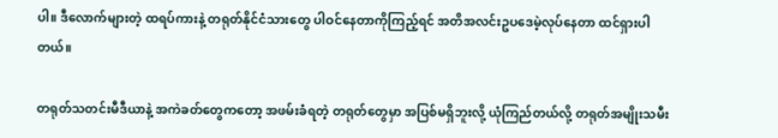ပါ။ ဒီလောက်များတဲ့ ထရပ်ကားနဲ့ တရုတ်နိုင်ငံသားတွေ ပါဝင်နေတာကိုကြည့်ရင် အတိအလင်းဥပဒေမဲ့လုပ်နေတာ ထင်ရှားပါတယ်။

တရုတ်သတင်းမီဒီယာနဲ့ အကဲခတ်တွေကတော့ အဖမ်းခံရတဲ့ တရုတ်တွေမှာ အပြစ်မရှိဘူးလို့ ယုံကြည်တယ်လို့ တရုတ်အမျိုးသမီး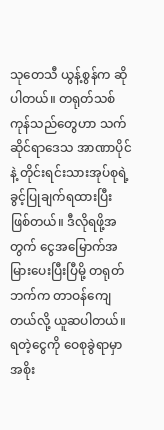သုတေသီ ယွန့်စွန်က ဆိုပါတယ်။ တရုတ်သစ်ကုန်သည်တွေဟာ သက်ဆိုင်ရာဒေသ အာဏာပိုင်နဲ့ တိုင်းရင်းသားအုပ်စုရဲ့ ခွင့်ပြုချက်ရထားပြီး ဖြစ်တယ်။ ဒီလိုရဖို့အတွက် ငွေအမြောက်အမြားပေးပြီးပြီမို့ တရုတ်ဘက်က တာဝန်ကျေတယ်လို့ ယူဆပါတယ်။ ရတဲ့ငွေကို ဝေစုခွဲရာမှာ အစိုး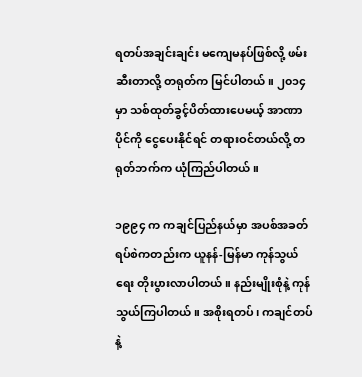ရတပ်အချင်းချင်း မကျေမနပ်ဖြစ်လို့ ဖမ်းဆီးတာလို့ တရုတ်က မြင်ပါတယ်။ ၂၀၁၄ မှာ သစ်ထုတ်ခွင့်ပိတ်ထားပေမယ့် အာဏာပိုင်ကို ငွေပေးနိုင်ရင် တရားဝင်တယ်လို့ တရုတ်ဘက်က ယုံကြည်ပါတယ်။

၁၉၉၄ က ကချင်ပြည်နယ်မှာ အပစ်အခတ်ရပ်စဲကတည်းက ယူနန်-မြန်မာ ကုန်သွယ်ရေး တိုးပွားလာပါတယ်။ နည်းမျိုးစုံနဲ့ ကုန်သွယ်ကြပါတယ်။ အစိုးရတပ်၊ ကချင်တပ်နဲ့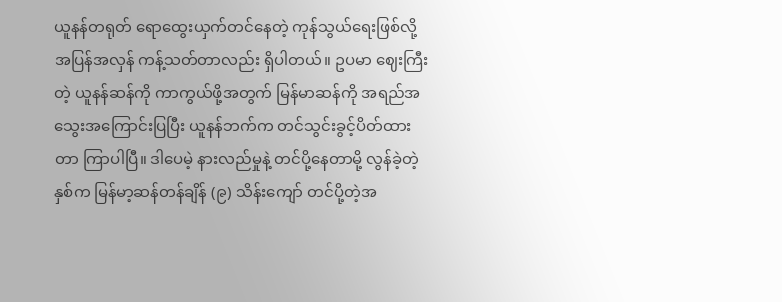ယူနန်တရုတ် ရောထွေးယှက်တင်နေတဲ့ ကုန်သွယ်ရေးဖြစ်လို့ အပြန်အလှန် ကန့်သတ်တာလည်း ရှိပါတယ်။ ဥပမာ ဈေးကြီးတဲ့ ယူနန်ဆန်ကို ကာကွယ်ဖို့အတွက် မြန်မာဆန်ကို အရည်အသွေးအကြောင်းပြပြီး ယူနန်ဘက်က တင်သွင်းခွင့်ပိတ်ထားတာ ကြာပါပြီ။ ဒါပေမဲ့ နားလည်မှုနဲ့ တင်ပို့နေတာမို့ လွန်ခဲ့တဲ့နှစ်က မြန်မာ့ဆန်တန်ချိန် (၉) သိန်းကျော် တင်ပို့တဲ့အ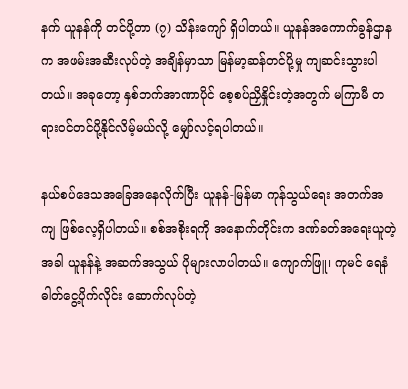နက် ယူနန်ကို တင်ပို့တာ (၇) သိန်းကျော် ရှိပါတယ်။ ယူနန်အကောက်ခွန်ဌာနက အဖမ်းအဆီးလုပ်တဲ့ အချိန်မှာသာ မြန်မာ့ဆန်တင်ပို့မှု ကျဆင်းသွားပါတယ်။ အခုတော့ နှစ်ဘက်အာဏာပိုင် စေ့စပ်ညှိနှိုင်းတဲ့အတွက် မကြာမီ တရားဝင်တင်ပို့နိုင်လိမ့်မယ်လို့ မျှော်လင့်ရပါတယ်။

နယ်စပ်ဒေသအခြေအနေလိုက်ပြီး ယူနန်-မြန်မာ ကုန်သွယ်ရေး အတက်အကျ ဖြစ်လေ့ရှိပါတယ်။ စစ်အစိုးရကို အနောက်တိုင်းက ဒဏ်ခတ်အရေးယူတဲ့အခါ ယူနန်နဲ့ အဆက်အသွယ် ပိုများလာပါတယ်။ ကျောက်ဖြူ၊ ကုမင် ရေနံဓါတ်ငွေ့ပိုက်လိုင်း ဆောက်လုပ်တဲ့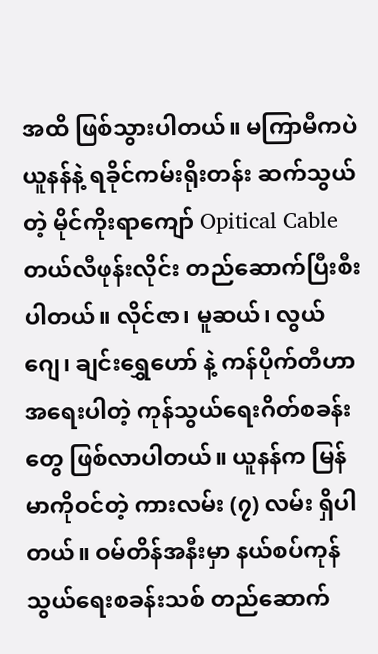အထိ ဖြစ်သွားပါတယ်။ မကြာမီကပဲ ယူနန်နဲ့ ရခိုင်ကမ်းရိုးတန်း ဆက်သွယ်တဲ့ မိုင်ကိုးရာကျော် Opitical Cable တယ်လီဖုန်းလိုင်း တည်ဆောက်ပြီးစီးပါတယ်။ လိုင်ဇာ၊ မူဆယ်၊ လွယ်ဂျေ၊ ချင်းရွှေဟော် နဲ့ ကန်ပိုက်တီဟာ အရေးပါတဲ့ ကုန်သွယ်ရေးဂိတ်စခန်းတွေ ဖြစ်လာပါတယ်။ ယူနန်က မြန်မာကိုဝင်တဲ့ ကားလမ်း (၇) လမ်း ရှိပါတယ်။ ဝမ်တိန်အနီးမှာ နယ်စပ်ကုန်သွယ်ရေးစခန်းသစ် တည်ဆောက်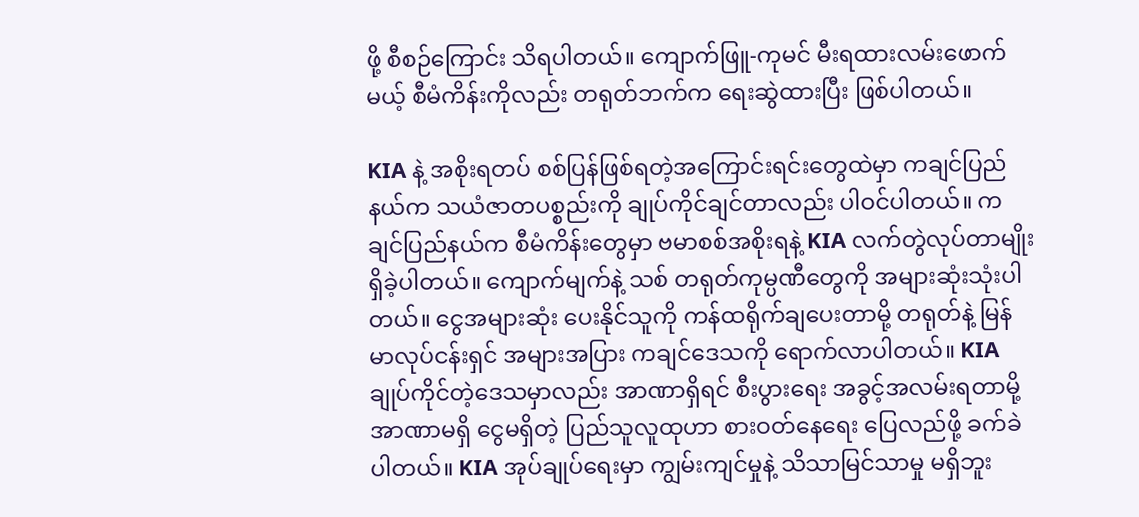ဖို့ စီစဉ်ကြောင်း သိရပါတယ်။ ကျောက်ဖြူ-ကုမင် မီးရထားလမ်းဖောက်မယ့် စီမံကိန်းကိုလည်း တရုတ်ဘက်က ရေးဆွဲထားပြီး ဖြစ်ပါတယ်။

KIA နဲ့ အစိုးရတပ် စစ်ပြန်ဖြစ်ရတဲ့အကြောင်းရင်းတွေထဲမှာ ကချင်ပြည်နယ်က သယံဇာတပစ္စည်းကို ချုပ်ကိုင်ချင်တာလည်း ပါဝင်ပါတယ်။ ကချင်ပြည်နယ်က စီမံကိန်းတွေမှာ ဗမာစစ်အစိုးရနဲ့ KIA လက်တွဲလုပ်တာမျိုး ရှိခဲ့ပါတယ်။ ကျောက်မျက်နဲ့ သစ် တရုတ်ကုမ္ပဏီတွေကို အများဆုံးသုံးပါတယ်။ ငွေအများဆုံး ပေးနိုင်သူကို ကန်ထရိုက်ချပေးတာမို့ တရုတ်နဲ့ မြန်မာလုပ်ငန်းရှင် အများအပြား ကချင်ဒေသကို ရောက်လာပါတယ်။ KIA ချုပ်ကိုင်တဲ့ဒေသမှာလည်း အာဏာရှိရင် စီးပွားရေး အခွင့်အလမ်းရတာမို့ အာဏာမရှိ ငွေမရှိတဲ့ ပြည်သူလူထုဟာ စားဝတ်နေရေး ပြေလည်ဖို့ ခက်ခဲပါတယ်။ KIA အုပ်ချုပ်ရေးမှာ ကျွမ်းကျင်မှုနဲ့ သိသာမြင်သာမှု မရှိဘူး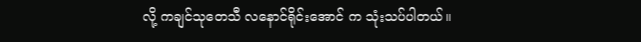လို့ ကချင်သုတေသီ လနောင်ရိုင်းအောင် က သုံးသပ်ပါတယ်။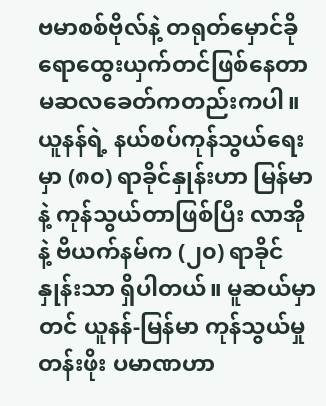ဗမာစစ်ဗိုလ်နဲ့ တရုတ်မှောင်ခို ရောထွေးယှက်တင်ဖြစ်နေတာ မဆလခေတ်ကတည်းကပါ။ ယူနန်ရဲ့ နယ်စပ်ကုန်သွယ်ရေးမှာ (၈၀) ရာခိုင်နှုန်းဟာ မြန်မာနဲ့ ကုန်သွယ်တာဖြစ်ပြီး လာအို နဲ့ ဗိယက်နမ်က (၂၀) ရာခိုင်နှုန်းသာ ရှိပါတယ်။ မူဆယ်မှာတင် ယူနန်-မြန်မာ ကုန်သွယ်မှုတန်းဖိုး ပမာဏဟာ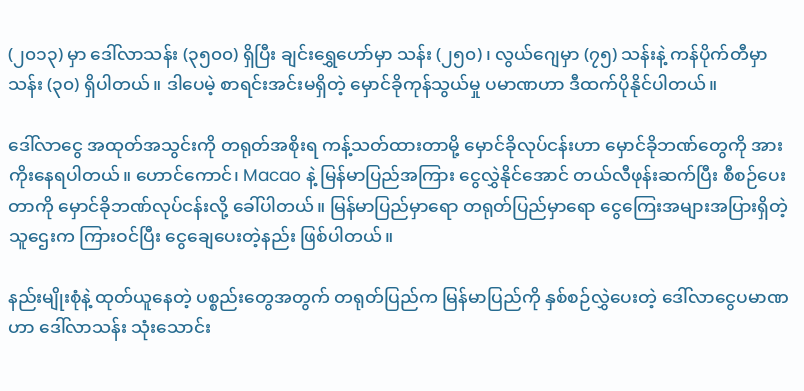(၂၀၁၃) မှာ ဒေါ်လာသန်း (၃၅၀၀) ရှိပြီး ချင်းရွှေဟော်မှာ သန်း (၂၅၀)၊ လွယ်ဂျေမှာ (၇၅) သန်းနဲ့ ကန်ပိုက်တီမှာ သန်း (၃၀) ရှိပါတယ်။ ဒါပေမဲ့ စာရင်းအင်းမရှိတဲ့ မှောင်ခိုကုန်သွယ်မှု ပမာဏဟာ ဒီထက်ပိုနိုင်ပါတယ်။

ဒေါ်လာငွေ အထုတ်အသွင်းကို တရုတ်အစိုးရ ကန့်သတ်ထားတာမို့ မှောင်ခိုလုပ်ငန်းဟာ မှောင်ခိုဘဏ်တွေကို အားကိုးနေရပါတယ်။ ဟောင်ကောင်၊ Macao နဲ့ မြန်မာပြည်အကြား ငွေလွှဲနိုင်အောင် တယ်လီဖုန်းဆက်ပြီး စီစဉ်ပေးတာကို မှောင်ခိုဘဏ်လုပ်ငန်းလို့ ခေါ်ပါတယ်။ မြန်မာပြည်မှာရော တရုတ်ပြည်မှာရော ငွေကြေးအများအပြားရှိတဲ့ သူဌေးက ကြားဝင်ပြီး ငွေချေပေးတဲ့နည်း ဖြစ်ပါတယ်။

နည်းမျိုးစုံနဲ့ ထုတ်ယူနေတဲ့ ပစ္စည်းတွေအတွက် တရုတ်ပြည်က မြန်မာပြည်ကို နှစ်စဉ်လွှဲပေးတဲ့ ဒေါ်လာငွေပမာဏဟာ ဒေါ်လာသန်း သုံးသောင်း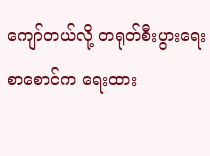ကျော်တယ်လို့ တရုတ်စီးပွားရေးစာစောင်က ရေးထား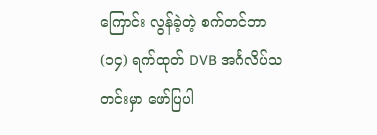ကြောင်း လွန်ခဲ့တဲ့ စက်တင်ဘာ (၁၄) ရက်ထုတ် DVB အင်္ဂလိပ်သတင်းမှာ ဖော်ပြပါ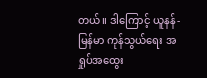တယ်။ ဒါကြောင့် ယူနန်-မြန်မာ ကုန်သွယ်ရေး အရှုပ်အထွေး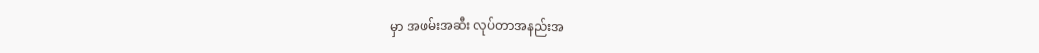မှာ အဖမ်းအဆီး လုပ်တာအနည်းအ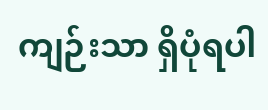ကျဉ်းသာ ရှိပုံရပါ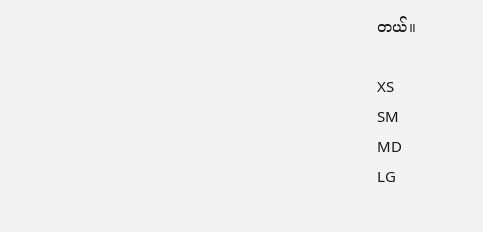တယ်။

XS
SM
MD
LG